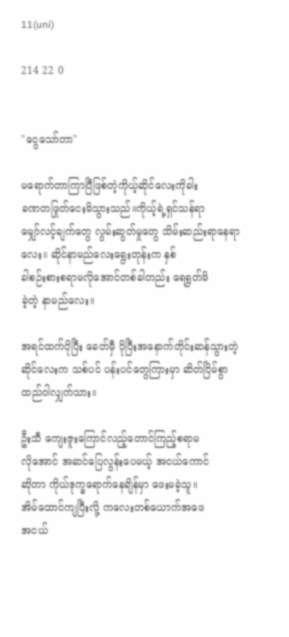11(uni)

214 22 0


"ငွေသော်တာ"

မရောက်တာကြာပြီဖြစ်တဲ့ကိုယ့်ဆိုင်လေးကိုခါး
ခဏတဖြုတ်ငေးမိသွားသည်။ကိုယ့်ရဲ့ရှင်သန်ရာ
မျှော်လင့်ချက်တွေ လွမ်းဆွတ်မှုတွေ သိမ်းဆည်းရာနေရာလေး။ ဆိုင်နာမည်လေးရွေးတုန်းက နှစ်
ခါစဉ်းစားစရာမလိုအောင်တစ်ခါတည်း ရေရွတ်မိ
ခဲ့တဲ့ နာမည်လေး။

အရင်ထက်ပိုပြီး ခေတ်မှီ ပိုပြီးအနောက်တိုင်းဆန်သွားတဲ့ ဆိုင်လေးက သစ်ပင် ပန်းပင်တွေကြားမှာ ဆိတ်ငြိမ်စွာထည်ဝါလျှက်သား။

ဦးသီ ကျေးဇူးကြောင်လည့်တောင်ကြည့်စရာမ
လိုအောင် အဆင်ပြေလွန်းပေမယ့် အငယ်ကောင်
ဆိုတာ ကိုယ်ဒုက္ခရောက်နေချိန်မှာ ဖေးမခဲ့သူ။
အိမ်ထောင်ကျပြီးလို့ ကလေးတစ်ယောက်အဖေ
အငယ်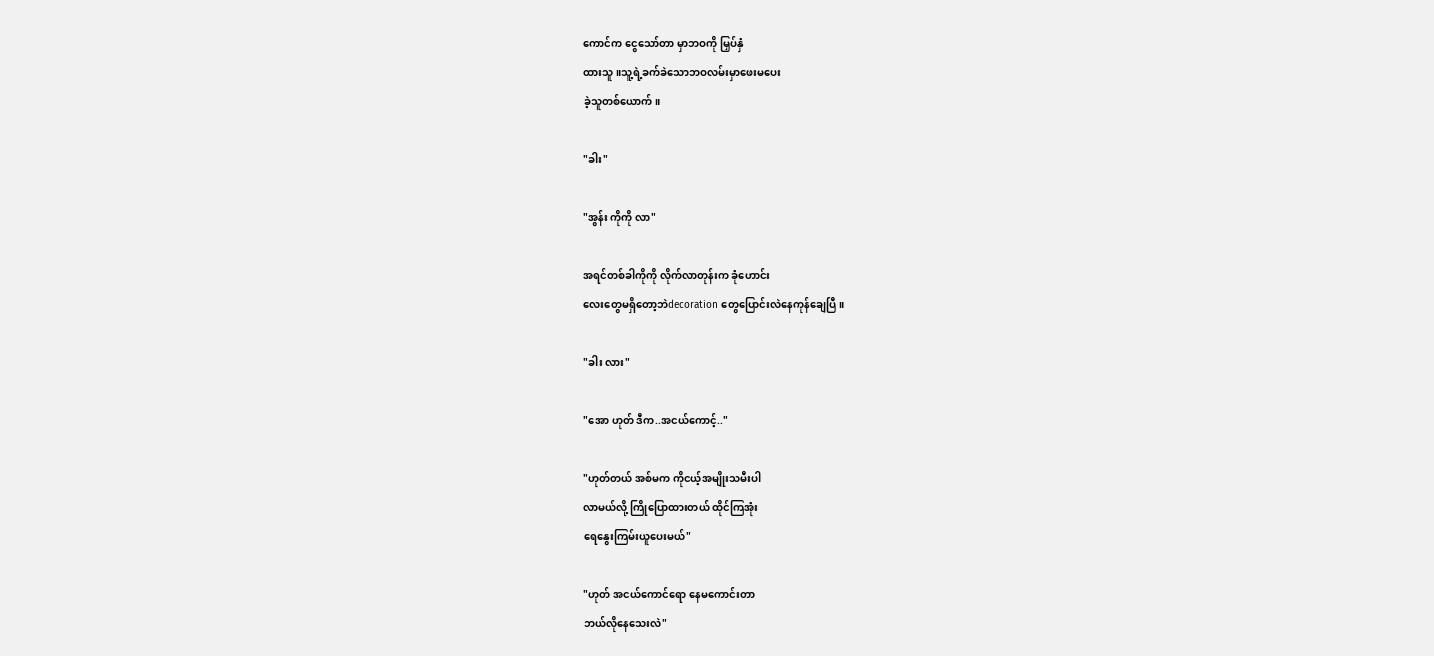ကောင်က ငွေသော်တာ မှာဘဝကို မြှပ်နှံ
ထားသူ။သူ့ရဲ့ခက်ခဲသောဘဝလမ်းမှာဖေးမပေး
ခဲ့သူတစ်ယောက်။

"ခါး"

"အွန်း ကိုကို လာ"

အရင်တစ်ခါကိုကို လိုက်လာတုန်းက ခုံဟောင်း
လေးတွေမရှိတော့ဘဲdecoration တွေပြောင်းလဲနေကုန်ချေပြီ။

"ခါး လား"

"အော ဟုတ် ဒီက..အငယ်ကောင့်.."

"ဟုတ်တယ် အစ်မက ကိုငယ့်အမျိုးသမီးပါ
လာမယ်လို့ ကြိုပြောထားတယ် ထိုင်ကြအုံး
ရေနွေးကြမ်းယူပေးမယ်"

"ဟုတ် အငယ်ကောင်ရော နေမကောင်းတာ
ဘယ်လိုနေသေးလဲ"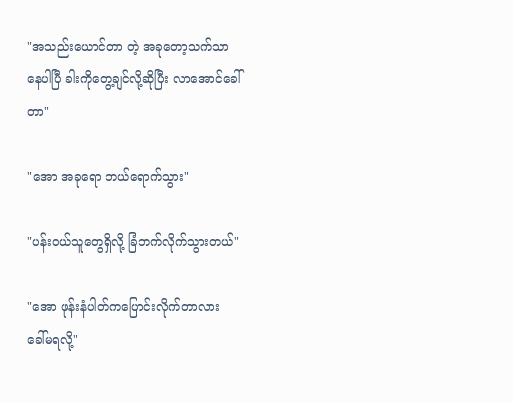"အသည်းယောင်တာ တဲ့ အခုတော့သက်သာ
နေပါပြီ ခါးကိုတွေ့ချင်လို့ဆိုပြီး လာအောင်ခေါ်
တာ"

"အော အခုရော ဘယ်ရောက်သွား"

"ပန်းဝယ်သူတွေရှိလို့ ခြံဘက်လိုက်သွားတယ်"

"အော ဖုန်းနံပါတ်ကပြောင်းလိုက်တာလား
ခေါ်မရလို့"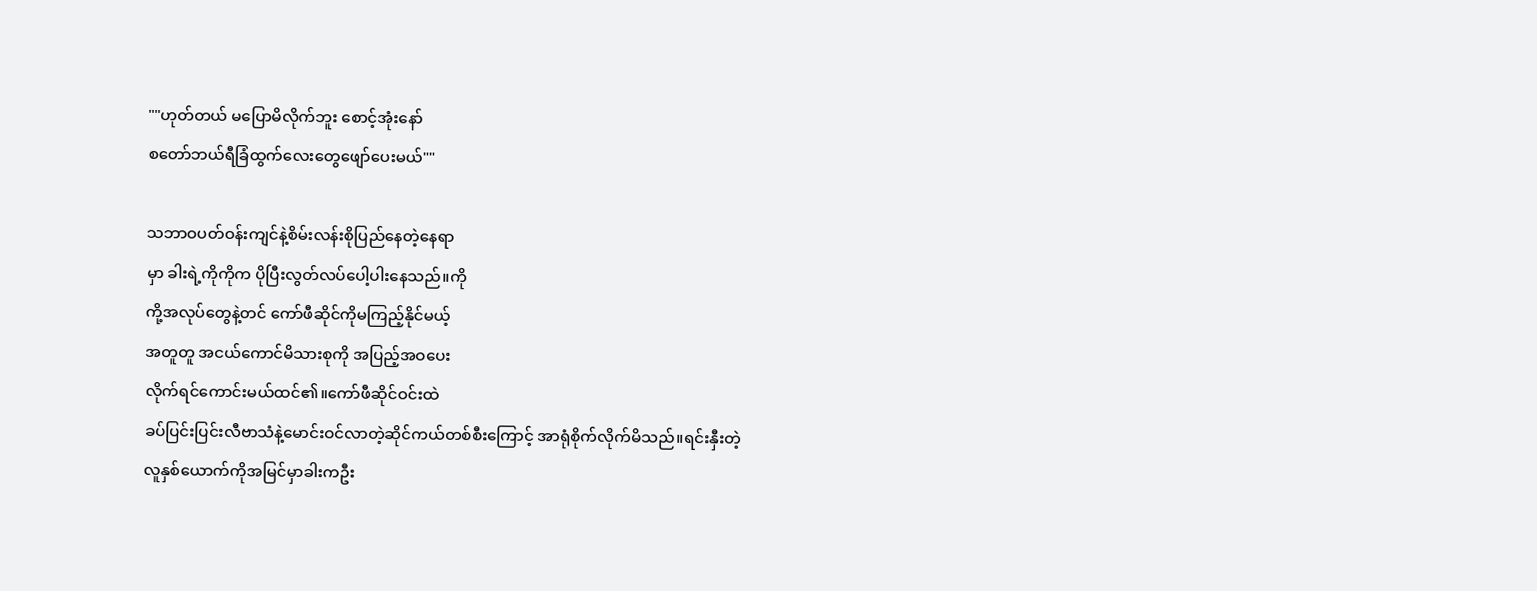""ဟုတ်တယ် မပြောမိလိုက်ဘူး စောင့်အုံးနော်
စတော်ဘယ်ရီခြံထွက်လေးတွေဖျော်ပေးမယ်""

သဘာဝပတ်ဝန်းကျင်နဲ့စိမ်းလန်းစိုပြည်နေတဲ့နေရာ
မှာ ခါးရဲ့ကိုကိုက ပိုပြီးလွတ်လပ်ပေါ့ပါးနေသည်။ကို
ကို့အလုပ်တွေနဲ့တင် ကော်ဖီဆိုင်ကိုမကြည့်နိုင်မယ့်
အတူတူ အငယ်ကောင်မိသားစုကို အပြည့်အဝပေး
လိုက်ရင်ကောင်းမယ်ထင်၏။ကော်ဖီဆိုင်ဝင်းထဲ
ခပ်ပြင်းပြင်းလီဗာသံနဲ့မောင်းဝင်လာတဲ့ဆိုင်ကယ်တစ်စီးကြောင့် အာရုံစိုက်လိုက်မိသည်။ရင်းနှီးတဲ့
လူနှစ်ယောက်ကိုအမြင်မှာခါးကဦး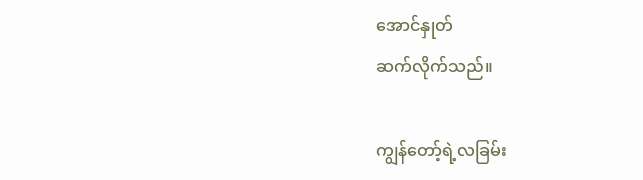အောင်နှုတ်
ဆက်လိုက်သည်။

ကျွန်တော့်ရဲ့လခြမ်း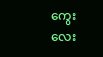ကွေးလေး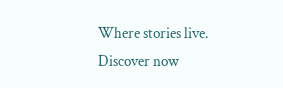Where stories live. Discover now